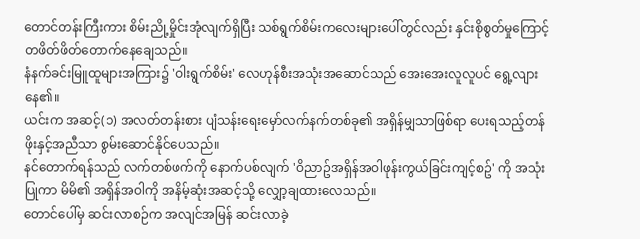တောင်တန်းကြီးကား စိမ်းညို့မှိုင်းအုံလျက်ရှိပြီး သစ်ရွက်စိမ်းကလေးများပေါ်တွင်လည်း နှင်းစိုစွတ်မှုကြောင့် တဖိတ်ဖိတ်တောက်နေချေသည်။
နံနက်ခင်းမြူထူများအကြား၌ 'ဝါးရွက်စိမ်း' လေဟုန်စီးအသုံးအဆောင်သည် အေးအေးလူလူပင် ရွေ့လျားနေ၏။
ယင်းက အဆင့်(၁) အလတ်တန်းစား ပျံသန်းရေးမှော်လက်နက်တစ်ခု၏ အရှိန်မျှသာဖြစ်ရာ ပေးရသည့်တန်ဖိုးနှင့်အညီသာ စွမ်းဆောင်နိုင်ပေသည်။
နင်တောက်ရန်သည် လက်တစ်ဖက်ကို နောက်ပစ်လျက် 'ဝိညာဥ်အရှိန်အဝါဖုန်းကွယ်ခြင်းကျင့်စဥ်' ကို အသုံးပြုကာ မိမိ၏ အရှိန်အဝါကို အနိမ့်ဆုံးအဆင့်သို့ လျှော့ချထားလေသည်။
တောင်ပေါ်မှ ဆင်းလာစဉ်က အလျင်အမြန် ဆင်းလာခဲ့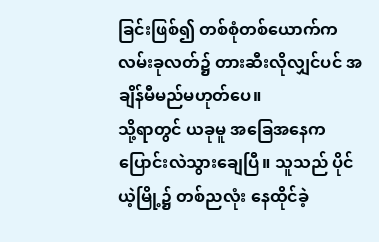ခြင်းဖြစ်၍ တစ်စုံတစ်ယောက်က လမ်းခုလတ်၌ တားဆီးလိုလျှင်ပင် အချိန်မီမည်မဟုတ်ပေ။
သို့ရာတွင် ယခုမူ အခြေအနေက ပြောင်းလဲသွားချေပြီ။ သူသည် ပိုင်ယဲ့မြို့၌ တစ်ညလုံး နေထိုင်ခဲ့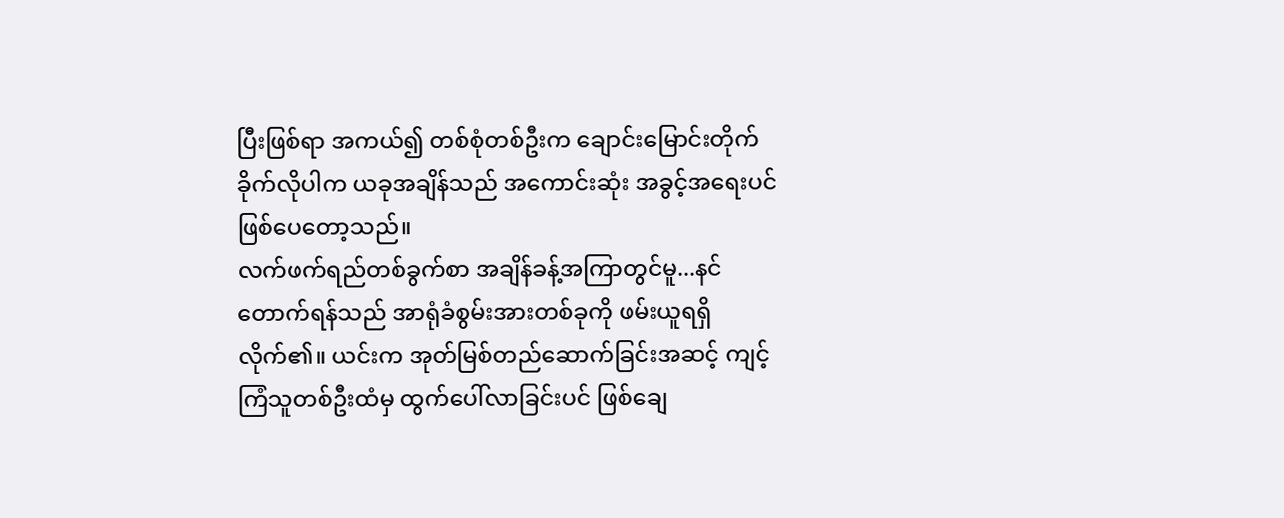ပြီးဖြစ်ရာ အကယ်၍ တစ်စုံတစ်ဦးက ချောင်းမြောင်းတိုက်ခိုက်လိုပါက ယခုအချိန်သည် အကောင်းဆုံး အခွင့်အရေးပင် ဖြစ်ပေတော့သည်။
လက်ဖက်ရည်တစ်ခွက်စာ အချိန်ခန့်အကြာတွင်မူ...နင်တောက်ရန်သည် အာရုံခံစွမ်းအားတစ်ခုကို ဖမ်းယူရရှိလိုက်၏။ ယင်းက အုတ်မြစ်တည်ဆောက်ခြင်းအဆင့် ကျင့်ကြံသူတစ်ဦးထံမှ ထွက်ပေါ်လာခြင်းပင် ဖြစ်ချေ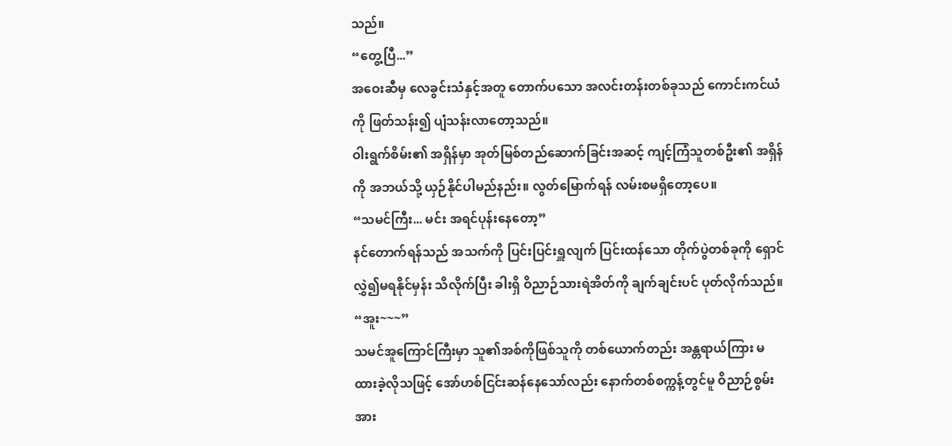သည်။
“တွေ့ပြီ...”
အဝေးဆီမှ လေခွင်းသံနှင့်အတူ တောက်ပသော အလင်းတန်းတစ်ခုသည် ကောင်းကင်ယံကို ဖြတ်သန်း၍ ပျံသန်းလာတော့သည်။
ဝါးရွက်စိမ်း၏ အရှိန်မှာ အုတ်မြစ်တည်ဆောက်ခြင်းအဆင့် ကျင့်ကြံသူတစ်ဦး၏ အရှိန်ကို အဘယ်သို့ ယှဉ်နိုင်ပါမည်နည်း။ လွတ်မြောက်ရန် လမ်းစမရှိတော့ပေ။
“သမင်ကြီး... မင်း အရင်ပုန်းနေတော့”
နင်တောက်ရန်သည် အသက်ကို ပြင်းပြင်းရှူလျက် ပြင်းထန်သော တိုက်ပွဲတစ်ခုကို ရှောင်လွှဲ၍မရနိုင်မှန်း သိလိုက်ပြီး ခါးရှိ ဝိညာဉ်သားရဲအိတ်ကို ချက်ချင်းပင် ပုတ်လိုက်သည်။
“အူး~~~”
သမင်အူကြောင်ကြီးမှာ သူ၏အစ်ကိုဖြစ်သူကို တစ်ယောက်တည်း အန္တရာယ်ကြား မထားခဲ့လိုသဖြင့် အော်ဟစ်ငြင်းဆန်နေသော်လည်း နောက်တစ်စက္ကန့်တွင်မူ ဝိညာဉ်စွမ်းအား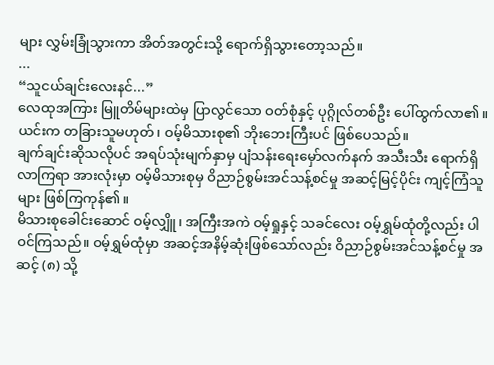များ လွှမ်းခြုံသွားကာ အိတ်အတွင်းသို့ ရောက်ရှိသွားတော့သည်။
...
“သူငယ်ချင်းလေးနင်...”
လေထုအကြား မြူတိမ်များထဲမှ ပြာလွင်သော ဝတ်စုံနှင့် ပုဂ္ဂိုလ်တစ်ဦး ပေါ်ထွက်လာ၏။ ယင်းက တခြားသူမဟုတ်၊ ဝမ့်မိသားစု၏ ဘိုးဘေးကြီးပင် ဖြစ်ပေသည်။
ချက်ချင်းဆိုသလိုပင် အရပ်သုံးမျက်နှာမှ ပျံသန်းရေးမှော်လက်နက် အသီးသီး ရောက်ရှိလာကြရာ အားလုံးမှာ ဝမ့်မိသားစုမှ ဝိညာဉ်စွမ်းအင်သန့်စင်မှု အဆင့်မြင့်ပိုင်း ကျင့်ကြံသူများ ဖြစ်ကြကုန်၏။
မိသားစုခေါင်းဆောင် ဝမ့်လျှိူ၊ အကြီးအကဲ ဝမ့်ရှုနှင့် သခင်လေး ဝမ့်ရွှမ်ထုံတို့လည်း ပါဝင်ကြသည်။ ဝမ့်ရွှမ်ထုံမှာ အဆင့်အနိမ့်ဆုံးဖြစ်သော်လည်း ဝိညာဉ်စွမ်းအင်သန့်စင်မှု အဆင့် (၈) သို့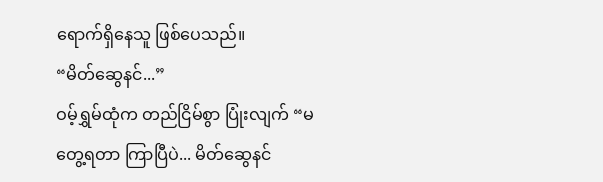ရောက်ရှိနေသူ ဖြစ်ပေသည်။
“မိတ်ဆွေနင်...”
ဝမ့်ရွှမ်ထုံက တည်ငြိမ်စွာ ပြုံးလျက် “မတွေ့ရတာ ကြာပြီပဲ... မိတ်ဆွေနင်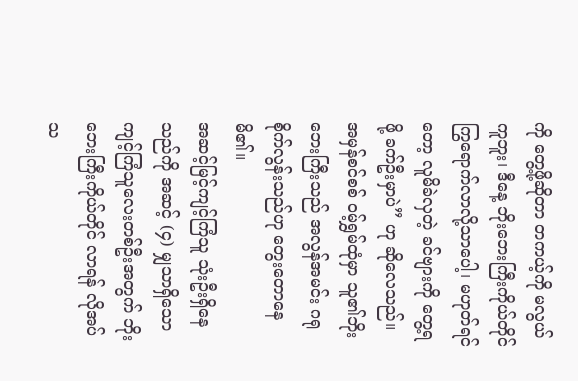ကို တွေ့ဖို့ဆိုတာ တကယ့်ကို မလွယ်ကူဘူး၊ ဒီနေ့ ဘိုးဘေးကြီးကိုယ်တိုင် ကြွရောက်လာလို့သာပေါ့၊ မဟုတ်ရင်တော့ လူမိခဲလှတဲ့ ခင်ဗျားကို တွေ့ရဖို့ ခက်ဦးမှာပဲ” ဟု ဆိုလေသည်။
အမှန်စင်စစ် ဝမ့်ရွှမ်ထုံမှာ သူ၏ဘိုးဘေးကြီးသည် အလွန်အမင်း ဂရုစိုက်လွန်းသည်ဟု တွေးတောနေမိ၏။
အဆင့်မြင့်ကျင့်ကြံသူ သုံးဦးရှိနေသည်ကို အဆင့် (၄) မျှသာရှိသော ကျင့်ကြံသူလေးတစ်ဦးအတွက် ဘိုးဘေးကြီးကိုယ်တိုင် လာရန် လိုအပ်သ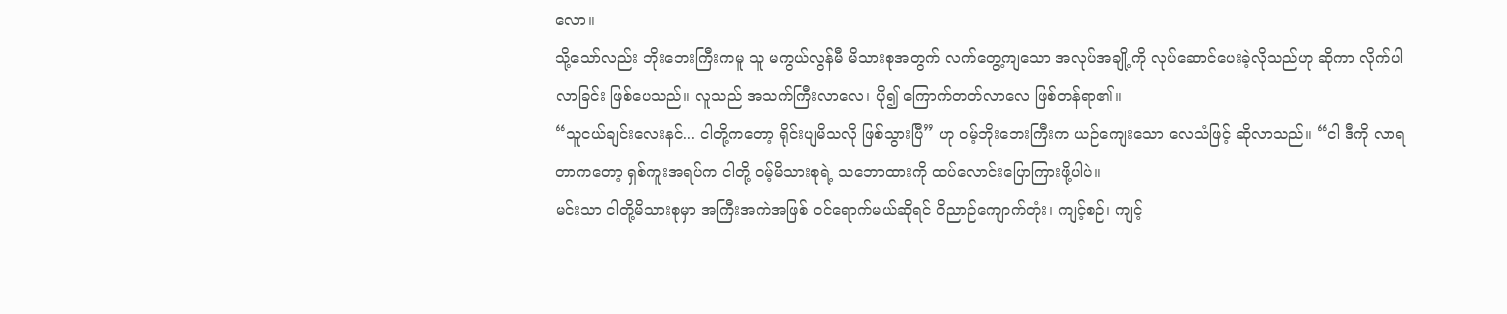လော။
သို့သော်လည်း ဘိုးဘေးကြီးကမူ သူ မကွယ်လွန်မီ မိသားစုအတွက် လက်တွေ့ကျသော အလုပ်အချို့ကို လုပ်ဆောင်ပေးခဲ့လိုသည်ဟု ဆိုကာ လိုက်ပါလာခြင်း ဖြစ်ပေသည်။ လူသည် အသက်ကြီးလာလေ၊ ပို၍ ကြောက်တတ်လာလေ ဖြစ်တန်ရာ၏။
“သူငယ်ချင်းလေးနင်... ငါတို့ကတော့ ရိုင်းပျမိသလို ဖြစ်သွားပြီ” ဟု ဝမ့်ဘိုးဘေးကြီးက ယဉ်ကျေးသော လေသံဖြင့် ဆိုလာသည်။ “ငါ ဒီကို လာရတာကတော့ ရှစ်ကူးအရပ်က ငါတို့ ဝမ့်မိသားစုရဲ့ သဘောထားကို ထပ်လောင်းပြောကြားဖို့ပါပဲ။
မင်းသာ ငါတို့မိသားစုမှာ အကြီးအကဲအဖြစ် ဝင်ရောက်မယ်ဆိုရင် ဝိညာဉ်ကျောက်တုံး၊ ကျင့်စဉ်၊ ကျင့်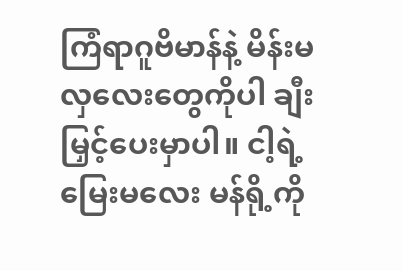ကြံရာဂူဗိမာန်နဲ့ မိန်းမလှလေးတွေကိုပါ ချီးမြှင့်ပေးမှာပါ။ ငါ့ရဲ့မြေးမလေး မန်ရို့ကို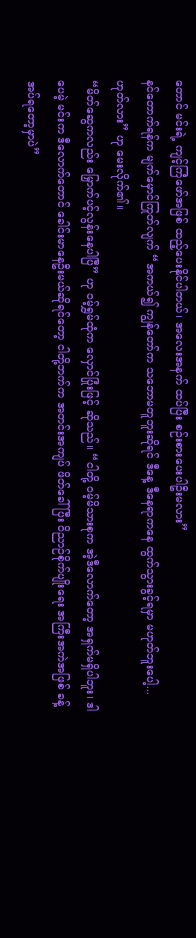တောင် မင်းရဲ့ ကျင့်ကြံဖော်အဖြစ် ထည့်ပေးနိုင်ပါတယ်၊ အလေးအနက် ထပ်ပြီး စဉ်းစားပေးပါဦးမလား”
နင်တောက်ရန်က မျက်မှောင်ကြုတ်လျက် “အကယ်၍ ကျွန်တော်က သဘောမတူဘူးဆိုရင် ဒီနေ့ ဒီနေရာကနေ ထွက်သွားခွင့်ရမှာ မဟုတ်ဘူးပေါ့... ဟုတ်လား” ဟု မေးလိုက်၏။
“မိတ်ဆွေကလည်း မြှောက်ပင့်လွန်းနေပါပြီ” ဟု ဝမ့်ရွှမ်ထုံက လှောင်ပြုံးဖြင့် ဆိုသည်။ “ငါတို့ ဝမ့်မိသားစုက အဲ့ဒီလောက်တော့ အရှက်မရှိပါဘူး၊ ဒါပေမဲ့ မင်းက ဒီလောက်တောင် ခေါင်းမာနေဦးမယ်ဆိုရင်တော့ ငါတို့ဘက်က အတင်းအကျပ် ဖိတ်ခေါ်ပြီး ဝိညာဉ်စိုက်ပျိုးရေး အကြီးအကဲအဖြစ် ခန့်အပ်ရတော့မှာပဲ”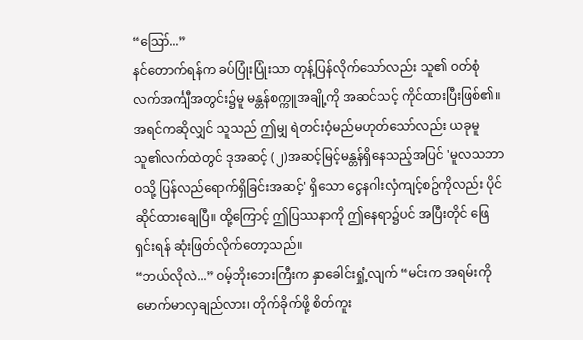“ဪ...”
နင်တောက်ရန်က ခပ်ပြုံးပြုံးသာ တုန့်ပြန်လိုက်သော်လည်း သူ၏ ဝတ်စုံလက်အင်္ကျီအတွင်း၌မူ မန္တန်စက္ကူအချို့ကို အဆင်သင့် ကိုင်ထားပြီးဖြစ်၏။
အရင်ကဆိုလျှင် သူသည် ဤမျှ ရဲတင်းဝံ့မည်မဟုတ်သော်လည်း ယခုမူ သူ၏လက်ထဲတွင် ဒုအဆင့် (၂)အဆင့်မြင့်မန္တန်ရှိနေသည့်အပြင် 'မူလသဘာဝသို့ ပြန်လည်ရောက်ရှိခြင်းအဆင့်' ရှိသော ငွေနဂါးလှံကျင့်စဥ်ကိုလည်း ပိုင်ဆိုင်ထားချေပြီ။ ထို့ကြောင့် ဤပြဿနာကို ဤနေရာ၌ပင် အပြီးတိုင် ဖြေရှင်းရန် ဆုံးဖြတ်လိုက်တော့သည်။
“ဘယ်လိုလဲ...” ဝမ့်ဘိုးဘေးကြီးက နှာခေါင်းရှုံ့လျက် “မင်းက အရမ်းကို မောက်မာလှချည်လား၊ တိုက်ခိုက်ဖို့ စိတ်ကူး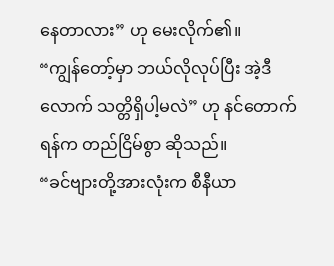နေတာလား” ဟု မေးလိုက်၏။
“ကျွန်တော့်မှာ ဘယ်လိုလုပ်ပြီး အဲ့ဒီလောက် သတ္တိရှိပါ့မလဲ” ဟု နင်တောက်ရန်က တည်ငြိမ်စွာ ဆိုသည်။
“ခင်ဗျားတို့အားလုံးက စီနီယာ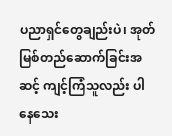ပညာရှင်တွေချည်းပဲ၊ အုတ်မြစ်တည်ဆောက်ခြင်းအဆင့် ကျင့်ကြံသူလည်း ပါနေသေး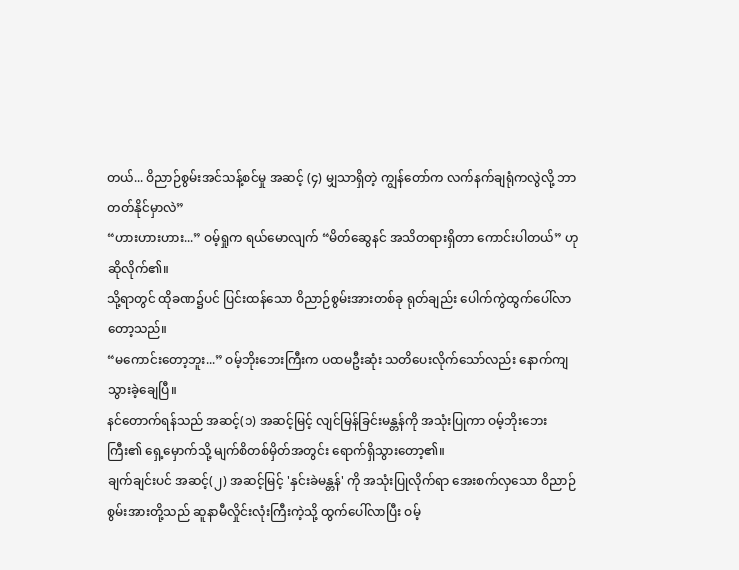တယ်... ဝိညာဉ်စွမ်းအင်သန့်စင်မှု အဆင့် (၄) မျှသာရှိတဲ့ ကျွန်တော်က လက်နက်ချရုံကလွဲလို့ ဘာတတ်နိုင်မှာလဲ”
“ဟားဟားဟား...” ဝမ့်ရှုက ရယ်မောလျက် “မိတ်ဆွေနင် အသိတရားရှိတာ ကောင်းပါတယ်” ဟု ဆိုလိုက်၏။
သို့ရာတွင် ထိုခဏ၌ပင် ပြင်းထန်သော ဝိညာဉ်စွမ်းအားတစ်ခု ရုတ်ချည်း ပေါက်ကွဲထွက်ပေါ်လာတော့သည်။
“မကောင်းတော့ဘူး...” ဝမ့်ဘိုးဘေးကြီးက ပထမဦးဆုံး သတိပေးလိုက်သော်လည်း နောက်ကျသွားခဲ့ချေပြီ။
နင်တောက်ရန်သည် အဆင့်(၁) အဆင့်မြင့် လျင်မြန်ခြင်းမန္တန်ကို အသုံးပြုကာ ဝမ့်ဘိုးဘေးကြီး၏ ရှေ့မှောက်သို့ မျက်စိတစ်မှိတ်အတွင်း ရောက်ရှိသွားတော့၏။
ချက်ချင်းပင် အဆင့်(၂) အဆင့်မြင့် 'နှင်းခဲမန္တန်' ကို အသုံးပြုလိုက်ရာ အေးစက်လှသော ဝိညာဉ်စွမ်းအားတို့သည် ဆူနာမီလှိုင်းလုံးကြီးကဲ့သို့ ထွက်ပေါ်လာပြီး ဝမ့်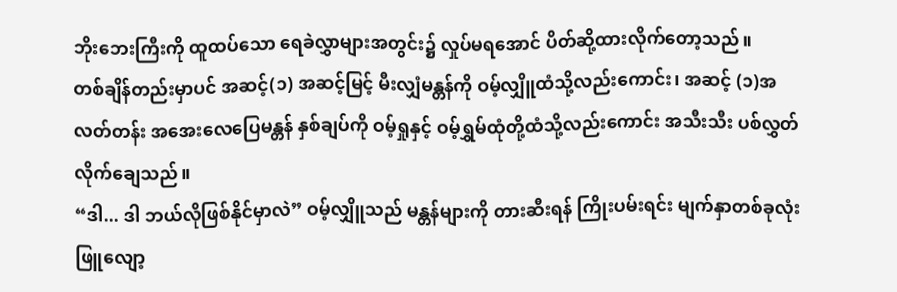ဘိုးဘေးကြီးကို ထူထပ်သော ရေခဲလွှာများအတွင်း၌ လှုပ်မရအောင် ပိတ်ဆို့ထားလိုက်တော့သည်။
တစ်ချိန်တည်းမှာပင် အဆင့်(၁) အဆင့်မြင့် မီးလျှံမန္တန်ကို ဝမ့်လျှိူထံသို့လည်းကောင်း၊ အဆင့် (၁)အလတ်တန်း အအေးလေပြေမန္တန် နှစ်ချပ်ကို ဝမ့်ရှုနှင့် ဝမ့်ရွှမ်ထုံတို့ထံသို့လည်းကောင်း အသီးသီး ပစ်လွှတ်လိုက်ချေသည်။
“ဒါ... ဒါ ဘယ်လိုဖြစ်နိုင်မှာလဲ” ဝမ့်လျှိူသည် မန္တန်များကို တားဆီးရန် ကြိုးပမ်းရင်း မျက်နှာတစ်ခုလုံး ဖြူလျော့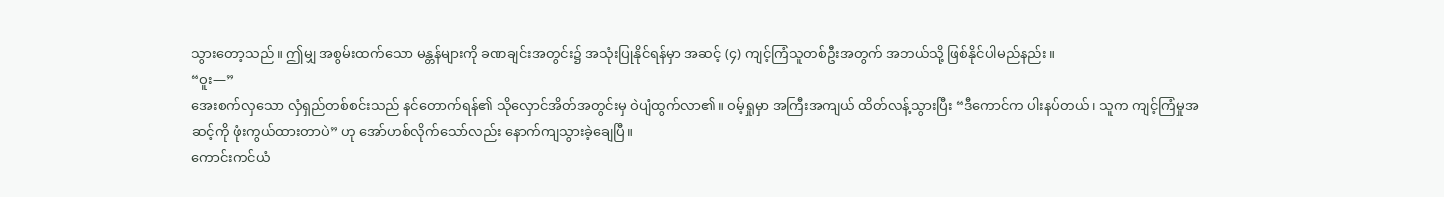သွားတော့သည်။ ဤမျှ အစွမ်းထက်သော မန္တန်များကို ခဏချင်းအတွင်း၌ အသုံးပြုနိုင်ရန်မှာ အဆင့် (၄) ကျင့်ကြံသူတစ်ဦးအတွက် အဘယ်သို့ ဖြစ်နိုင်ပါမည်နည်း။
“ဝူး—”
အေးစက်လှသော လှံရှည်တစ်စင်းသည် နင်တောက်ရန်၏ သိုလှောင်အိတ်အတွင်းမှ ဝဲပျံထွက်လာ၏။ ဝမ့်ရှုမှာ အကြီးအကျယ် ထိတ်လန့်သွားပြီး “ဒီကောင်က ပါးနပ်တယ်၊ သူက ကျင့်ကြံမှုအဆင့်ကို ဖုံးကွယ်ထားတာပဲ” ဟု အော်ဟစ်လိုက်သော်လည်း နောက်ကျသွားခဲ့ချေပြီ။
ကောင်းကင်ယံ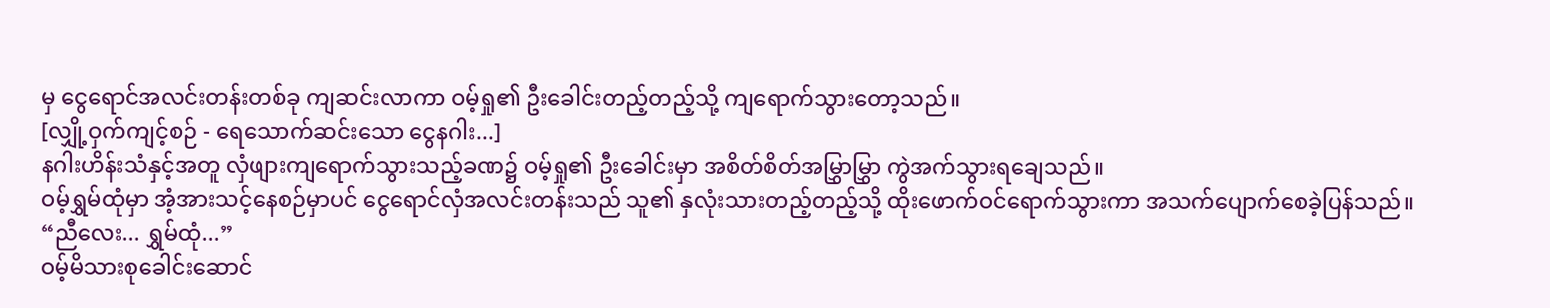မှ ငွေရောင်အလင်းတန်းတစ်ခု ကျဆင်းလာကာ ဝမ့်ရှု၏ ဦးခေါင်းတည့်တည့်သို့ ကျရောက်သွားတော့သည်။
[လျှို့ဝှက်ကျင့်စဉ် - ရေသောက်ဆင်းသော ငွေနဂါး...]
နဂါးဟိန်းသံနှင့်အတူ လှံဖျားကျရောက်သွားသည့်ခဏ၌ ဝမ့်ရှု၏ ဦးခေါင်းမှာ အစိတ်စိတ်အမြွှာမြွှာ ကွဲအက်သွားရချေသည်။
ဝမ့်ရွှမ်ထုံမှာ အံ့အားသင့်နေစဉ်မှာပင် ငွေရောင်လှံအလင်းတန်းသည် သူ၏ နှလုံးသားတည့်တည့်သို့ ထိုးဖောက်ဝင်ရောက်သွားကာ အသက်ပျောက်စေခဲ့ပြန်သည်။
“ညီလေး... ရွှမ်ထုံ...”
ဝမ့်မိသားစုခေါင်းဆောင်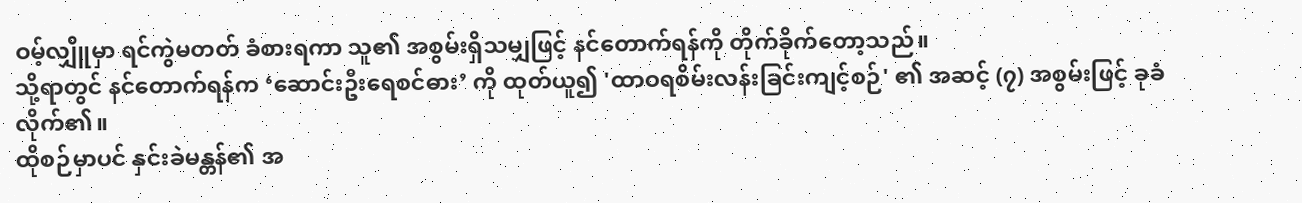ဝမ့်လျှိူမှာ ရင်ကွဲမတတ် ခံစားရကာ သူ၏ အစွမ်းရှိသမျှဖြင့် နင်တောက်ရန်ကို တိုက်ခိုက်တော့သည်။
သို့ရာတွင် နင်တောက်ရန်က ‘ဆောင်းဦးရေစင်ဓား’ ကို ထုတ်ယူ၍ 'ထာဝရစိမ်းလန်းခြင်းကျင့်စဉ်' ၏ အဆင့် (၇) အစွမ်းဖြင့် ခုခံလိုက်၏။
ထိုစဉ်မှာပင် နှင်းခဲမန္တန်၏ အ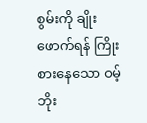စွမ်းကို ချိုးဖောက်ရန် ကြိုးစားနေသော ဝမ့်ဘိုး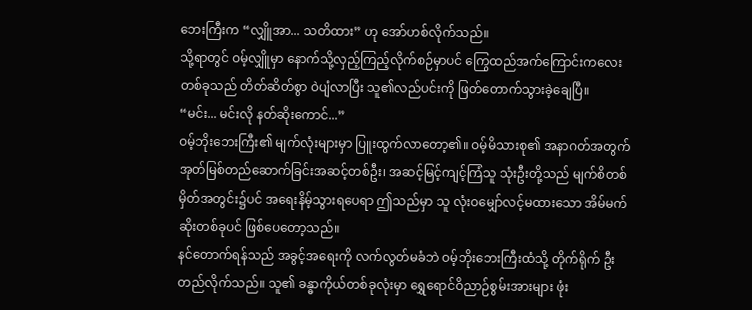ဘေးကြီးက “လျှိူအာ... သတိထား” ဟု အော်ဟစ်လိုက်သည်။
သို့ရာတွင် ဝမ့်လျှိူမှာ နောက်သို့လှည့်ကြည့်လိုက်စဉ်မှာပင် ကြွေထည်အက်ကြောင်းကလေးတစ်ခုသည် တိတ်ဆိတ်စွာ ဝဲပျံလာပြီး သူ၏လည်ပင်းကို ဖြတ်တောက်သွားခဲ့ချေပြီ။
“မင်း... မင်းလို နတ်ဆိုးကောင်...”
ဝမ့်ဘိုးဘေးကြီး၏ မျက်လုံးများမှာ ပြူးထွက်လာတော့၏။ ဝမ့်မိသားစု၏ အနာဂတ်အတွက် အုတ်မြစ်တည်ဆောက်ခြင်းအဆင့်တစ်ဦး၊ အဆင့်မြင့်ကျင့်ကြံသူ သုံးဦးတို့သည် မျက်စိတစ်မှိတ်အတွင်း၌ပင် အရေးနိမ့်သွားရပေရာ ဤသည်မှာ သူ လုံးဝမျှော်လင့်မထားသော အိမ်မက်ဆိုးတစ်ခုပင် ဖြစ်ပေတော့သည်။
နင်တောက်ရန်သည် အခွင့်အရေးကို လက်လွတ်မခံဘဲ ဝမ့်ဘိုးဘေးကြီးထံသို့ တိုက်ရိုက် ဦးတည်လိုက်သည်။ သူ၏ ခန္ဓာကိုယ်တစ်ခုလုံးမှာ ရွှေရောင်ဝိညာဉ်စွမ်းအားများ ဖုံး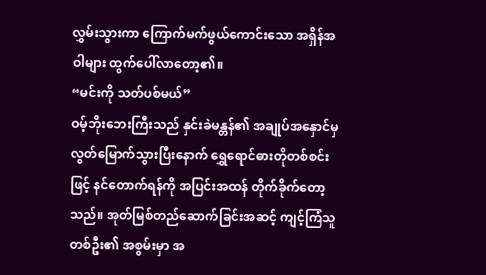လွှမ်းသွားကာ ကြောက်မက်ဖွယ်ကောင်းသော အရှိန်အဝါများ ထွက်ပေါ်လာတော့၏။
“မင်းကို သတ်ပစ်မယ်”
ဝမ့်ဘိုးဘေးကြီးသည် နှင်းခဲမန္တန်၏ အချုပ်အနှောင်မှ လွတ်မြောက်သွားပြီးနောက် ရွှေရောင်ဓားတိုတစ်စင်းဖြင့် နင်တောက်ရန်ကို အပြင်းအထန် တိုက်ခိုက်တော့သည်။ အုတ်မြစ်တည်ဆောက်ခြင်းအဆင့် ကျင့်ကြံသူတစ်ဦး၏ အစွမ်းမှာ အ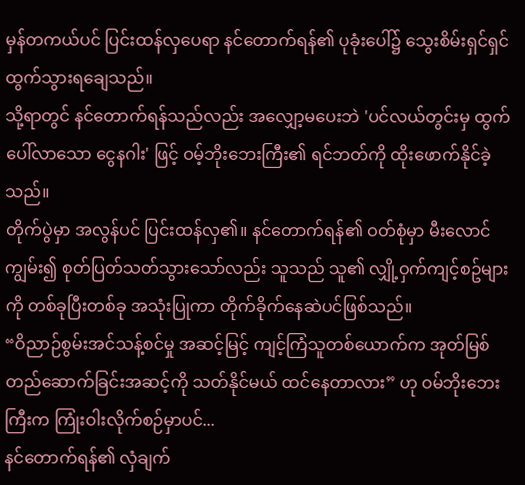မှန်တကယ်ပင် ပြင်းထန်လှပေရာ နင်တောက်ရန်၏ ပုခုံးပေါ်၌ သွေးစိမ်းရှင်ရှင် ထွက်သွားရချေသည်။
သို့ရာတွင် နင်တောက်ရန်သည်လည်း အလျှော့မပေးဘဲ 'ပင်လယ်တွင်းမှ ထွက်ပေါ်လာသော ငွေနဂါး' ဖြင့် ဝမ့်ဘိုးဘေးကြီး၏ ရင်ဘတ်ကို ထိုးဖောက်နိုင်ခဲ့သည်။
တိုက်ပွဲမှာ အလွန်ပင် ပြင်းထန်လှ၏။ နင်တောက်ရန်၏ ဝတ်စုံမှာ မီးလောင်ကျွမ်း၍ စုတ်ပြတ်သတ်သွားသော်လည်း သူသည် သူ၏ လျှို့ဝှက်ကျင့်စဥ်များကို တစ်ခုပြီးတစ်ခု အသုံးပြုကာ တိုက်ခိုက်နေဆဲပင်ဖြစ်သည်။
“ဝိညာဉ်စွမ်းအင်သန့်စင်မှု အဆင့်မြင့် ကျင့်ကြံသူတစ်ယောက်က အုတ်မြစ်တည်ဆောက်ခြင်းအဆင့်ကို သတ်နိုင်မယ် ထင်နေတာလား” ဟု ဝမ်ဘိုးဘေးကြီးက ကြုံးဝါးလိုက်စဉ်မှာပင်...
နင်တောက်ရန်၏ လှံချက်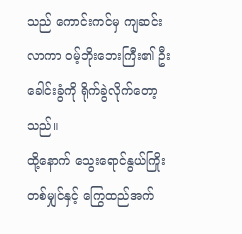သည် ကောင်းကင်မှ ကျဆင်းလာကာ ဝမ့်ဘိုးဘေးကြီး၏ ဦးခေါင်းခွံကို ရိုက်ခွဲလိုက်တော့သည်။
ထို့နောက် သွေးရောင်နွယ်ကြိုးတစ်မျှင်နှင့် ကြွေထည်အက်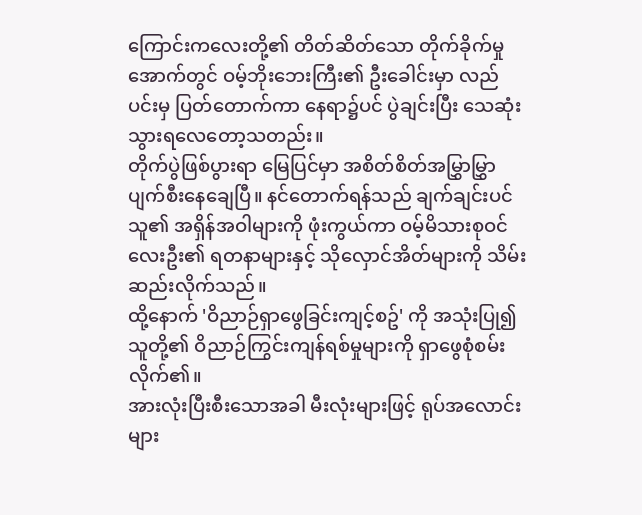ကြောင်းကလေးတို့၏ တိတ်ဆိတ်သော တိုက်ခိုက်မှုအောက်တွင် ဝမ့်ဘိုးဘေးကြီး၏ ဦးခေါင်းမှာ လည်ပင်းမှ ပြတ်တောက်ကာ နေရာ၌ပင် ပွဲချင်းပြီး သေဆုံးသွားရလေတော့သတည်း။
တိုက်ပွဲဖြစ်ပွားရာ မြေပြင်မှာ အစိတ်စိတ်အမြွှာမြွှာ ပျက်စီးနေချေပြီ။ နင်တောက်ရန်သည် ချက်ချင်းပင် သူ၏ အရှိန်အဝါများကို ဖုံးကွယ်ကာ ဝမ့်မိသားစုဝင် လေးဦး၏ ရတနာများနှင့် သိုလှောင်အိတ်များကို သိမ်းဆည်းလိုက်သည်။
ထို့နောက် 'ဝိညာဉ်ရှာဖွေခြင်းကျင့်စဥ်' ကို အသုံးပြု၍ သူတို့၏ ဝိညာဉ်ကြွင်းကျန်ရစ်မှုများကို ရှာဖွေစုံစမ်းလိုက်၏။
အားလုံးပြီးစီးသောအခါ မီးလုံးများဖြင့် ရုပ်အလောင်းများ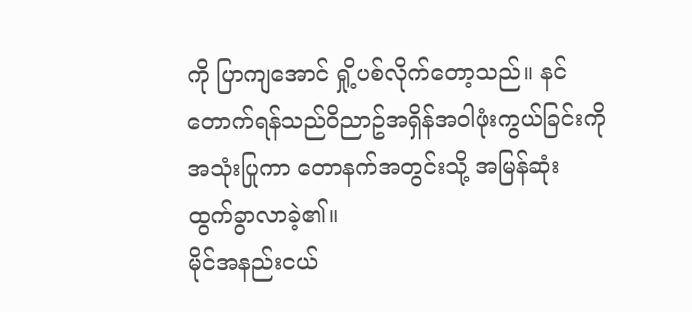ကို ပြာကျအောင် ရှို့ပစ်လိုက်တော့သည်။ နင်တောက်ရန်သည်ဝိညာဥ်အရှိန်အဝါဖုံးကွယ်ခြင်းကိုအသုံးပြုကာ တောနက်အတွင်းသို့ အမြန်ဆုံး ထွက်ခွာလာခဲ့၏။
မိုင်အနည်းငယ်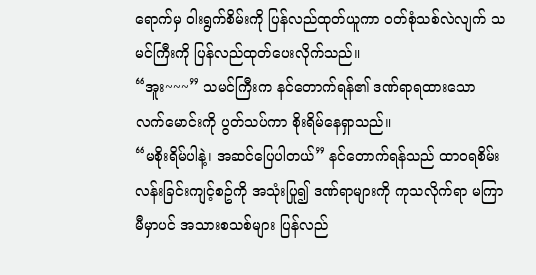ရောက်မှ ဝါးရွက်စိမ်းကို ပြန်လည်ထုတ်ယူကာ ဝတ်စုံသစ်လဲလျက် သမင်ကြီးကို ပြန်လည်ထုတ်ပေးလိုက်သည်။
“အူး~~~” သမင်ကြီးက နင်တောက်ရန်၏ ဒဏ်ရာရထားသော လက်မောင်းကို ပွတ်သပ်ကာ စိုးရိမ်နေရှာသည်။
“မစိုးရိမ်ပါနဲ့၊ အဆင်ပြေပါတယ်” နင်တောက်ရန်သည် ထာဝရစိမ်းလန်းခြင်းကျင့်စဥ်ကို အသုံးပြု၍ ဒဏ်ရာများကို ကုသလိုက်ရာ မကြာမီမှာပင် အသားစသစ်များ ပြန်လည်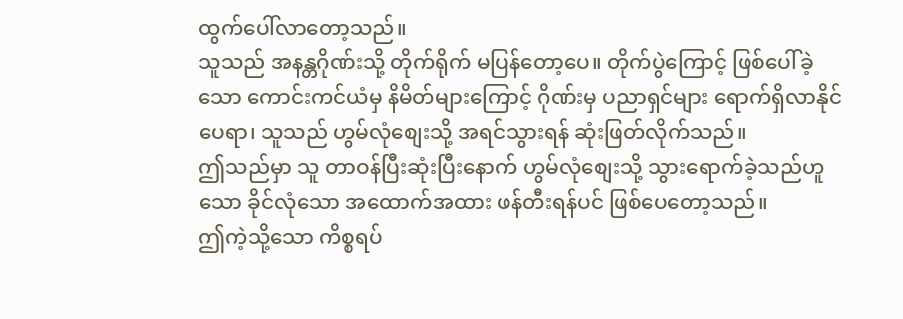ထွက်ပေါ်လာတော့သည်။
သူသည် အနန္တဂိုဏ်းသို့ တိုက်ရိုက် မပြန်တော့ပေ။ တိုက်ပွဲကြောင့် ဖြစ်ပေါ်ခဲ့သော ကောင်းကင်ယံမှ နိမိတ်များကြောင့် ဂိုဏ်းမှ ပညာရှင်များ ရောက်ရှိလာနိုင်ပေရာ၊ သူသည် ဟွမ်လုံစျေးသို့ အရင်သွားရန် ဆုံးဖြတ်လိုက်သည်။
ဤသည်မှာ သူ တာဝန်ပြီးဆုံးပြီးနောက် ဟွမ်လုံစျေးသို့ သွားရောက်ခဲ့သည်ဟူသော ခိုင်လုံသော အထောက်အထား ဖန်တီးရန်ပင် ဖြစ်ပေတော့သည်။
ဤကဲ့သို့သော ကိစ္စရပ်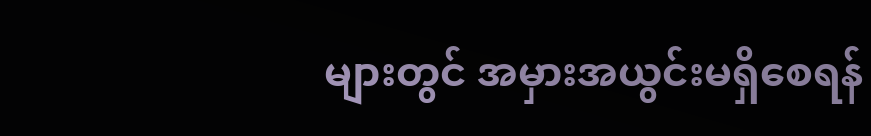များတွင် အမှားအယွင်းမရှိစေရန်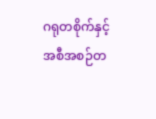ဂရုတစိုက်နှင့် အစီအစဉ်တ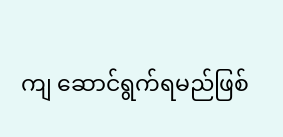ကျ ဆောင်ရွက်ရမည်ဖြစ်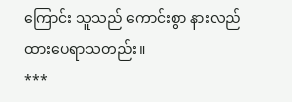ကြောင်း သူသည် ကောင်းစွာ နားလည်ထားပေရာသတည်း။
***